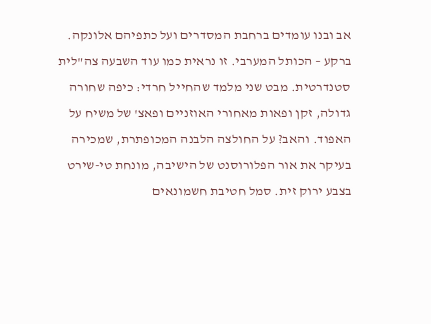אב ובנו עומדים ברחבת המסדרים ועל כתפיהם אלונקה. ברקע – הכותל המערבי. זו נראית כמו עוד השבעה צה"לית סטנדרטית. מבט שני מלמד שהחייל חרדי: כיפה שחורה גדולה, זקן ופאות מאחורי האוזניים ופאצ' של משיח על האפוד. והאב? על החולצה הלבנה המכופתרת, שמכירה בעיקר את אור הפלורוסנט של הישיבה, מונחת טי-שירט בצבע ירוק זית. סמל חטיבת חשמונאים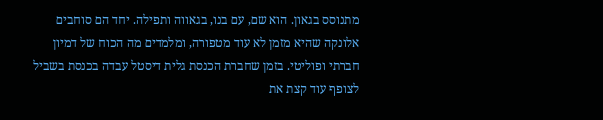מתנוסס בגאון. הוא שם, עם בנו, בגאווה ותפילה. יחד הם סוחבים אלונקה שהיא מזמן לא עוד מטפורה, ומלמדים מה הכוח של דמיון חברתי ופוליטי. בזמן שחברת הכנסת גלית דיסטל עבדה בכנסת בשביל לצופף עוד קצת את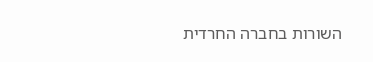השורות בחברה החרדית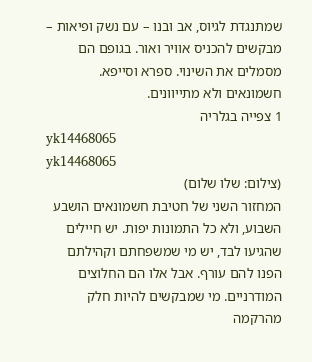שמתנגדת לגיוס, אב ובנו – עם נשק ופיאות – מבקשים להכניס אוויר ואור. בגופם הם מסמלים את השינוי. ספרא וסייפא. חשמונאים ולא מתייוונים.
1 צפייה בגלריה
yk14468065
yk14468065
(צילום: שלו שלום)
המחזור השני של חטיבת חשמונאים הושבע השבוע, ולא כל התמונות יפות. יש חיילים שהגיעו לבד, יש מי שמשפחתם וקהילתם הפנו להם עורף. אבל אלו הם החלוצים המודרניים. מי שמבקשים להיות חלק מהרקמה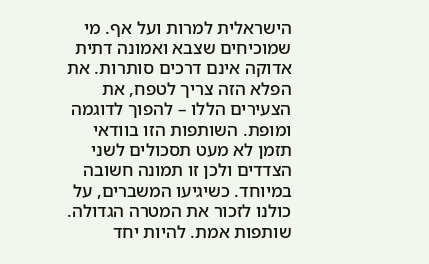הישראלית למרות ועל אף. מי שמוכיחים שצבא ואמונה דתית אדוקה אינם דרכים סותרות. את הפלא הזה צריך לטפח, את הצעירים הללו – להפוך לדוגמה ומופת. השותפות הזו בוודאי תזמן לא מעט תסכולים לשני הצדדים ולכן זו תמונה חשובה במיוחד. כשיגיעו המשברים, על כולנו לזכור את המטרה הגדולה. שותפות אמת. להיות יחד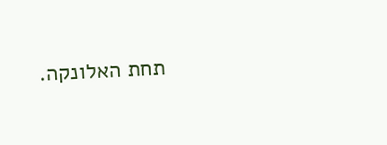תחת האלונקה.